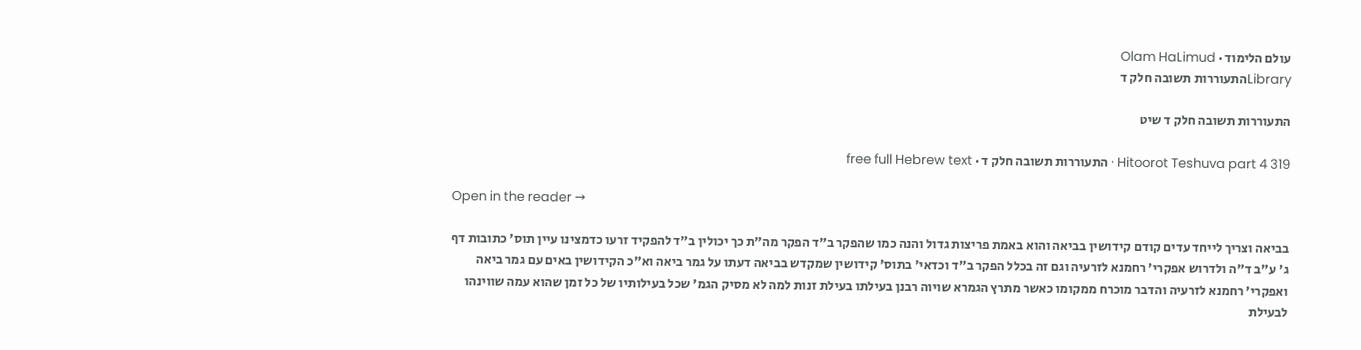עולם הלימוד · Olam HaLimud
Libraryהתעוררות תשובה חלק ד

התעוררות תשובה חלק ד שיט

Hitoorot Teshuva part 4 319 · התעוררות תשובה חלק ד · free full Hebrew text

Open in the reader →

בביאה וצריך לייחד עדים קודם קידושין בביאה והוא באמת פריצות גדול והנה כמו שהפקר ב"ד הפקר מה"ת כך יכולין ב"ד להפקיד זרעו כדמצינו עיין תוס' כתובות דף ג' ע"ב ד"ה ולדרוש אפקרי' רחמנא לזרעיה וגם זה בכלל הפקר ב"ד וכדאי' בתוס' קידושין שמקדש בביאה דעתו על גמר ביאה וא"כ הקידושין באים עם גמר ביאה ואפקרי' רחמנא לזרעיה והדבר מוכרח ממקומו כאשר מתרץ הגמרא שויוה רבנן בעילתו בעילת זנות למה לא מסיק הגמ' שכל בעילותיו של כל זמן שהוא עמה שווינהו לבעילת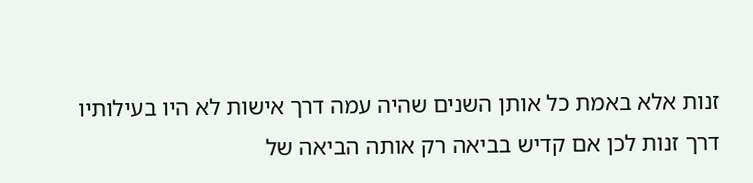זנות אלא באמת כל אותן השנים שהיה עמה דרך אישות לא היו בעילותיו דרך זנות לכן אם קדיש בביאה רק אותה הביאה של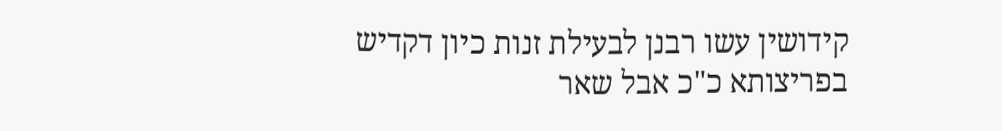קידושין עשו רבנן לבעילת זנות כיון דקדיש בפריצותא כ"כ אבל שאר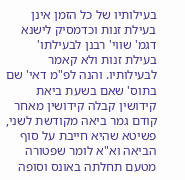בעילותיו של כל הזמן אינן בעילת זנות וכדמסיק לישנא דגמ' שווי' רבנן לבעילתו' בעילת זנות ולא קאמר לבעילותיו. והנה לפ"מ דאי' שם בתוס' שאם בשעת ביאת קידושין קבלה קידושין מאחר קודם גמר ביאה מקודשת לשני, פשיטא שהיא חייבת על סוף הביאה וא"א לומר שפטורה מטעם תחלתה באונס וסופה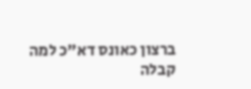ברצון כאונס דא"כ למה קבלה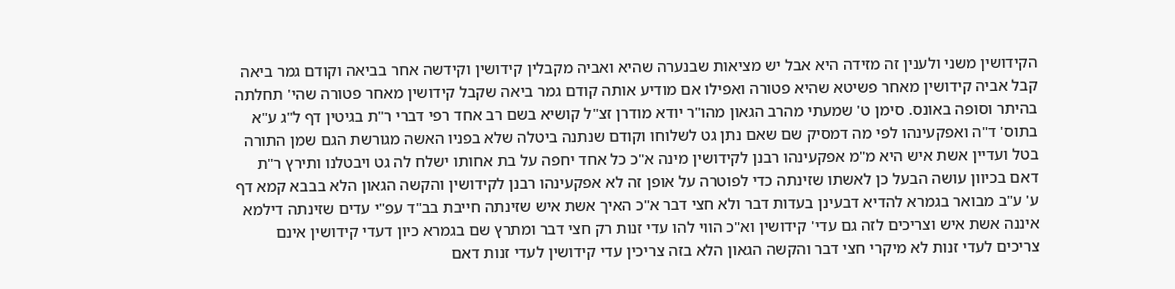הקידושין משני ולענין זה מזידה היא אבל יש מציאות שבנערה שהיא ואביה מקבלין קידושין וקידשה אחר בביאה וקודם גמר ביאה קבל אביה קידושין מאחר פשיטא שהיא פטורה ואפילו אם מודיע אותה קודם גמר ביאה שקבל קידושין מאחר פטורה שהי' תחלתה בהיתר וסופה באונס. סימן ט' שמעתי מהרב הגאון מהו"ר יודא מודרן זצ"ל קושיא בשם רב אחד רפי דברי ר"ת בגיטין דף ל"ג ע"א בתוס' ד"ה ואפקעינהו לפי מה דמסיק שם שאם נתן גט לשלוחו וקודם שנתנה ביטלה שלא בפניו האשה מגורשת הגם שמן התורה בטל ועדיין אשת איש היא מ"מ אפקעינהו רבנן לקידושין מינה א"כ כל אחד יחפה על בת אחותו ישלח לה גט ויבטלנו ותירץ ר"ת דאם בכיוון עושה הבעל כן לאשתו שזינתה כדי לפוטרה על אופן זה לא אפקעינהו רבנן לקידושין והקשה הגאון הלא בבבא קמא דף ע' ע"ב מבואר בגמרא להדיא דבעינן בעדות דבר ולא חצי דבר א"כ האיך אשת איש שזינתה חייבת בב"ד עפ"י עדים שזינתה דילמא איננה אשת איש וצריכים לזה גם עדי' קידושין וא"כ הווי להו עדי זנות רק חצי דבר ומתרץ שם בגמרא כיון דעדי קידושין אינם צריכים לעדי זנות לא מיקרי חצי דבר והקשה הגאון הלא בזה צריכין עדי קידושין לעדי זנות דאם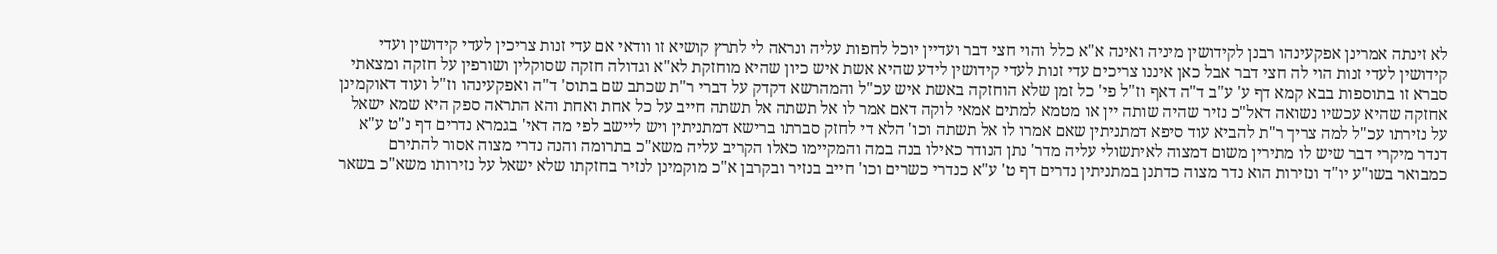לא זינתה אמרינן אפקעינהו רבנן לקידושין מיניה ואינה א"א כלל והוי חצי דבר ועדיין יוכל לחפות עליה ונראה לי לתרץ קושיא זו וודאי אם עדי זנות צריכין לעדי קידושין ועדי קידושין לעדי זנות הוי לה חצי דבר אבל כאן איננו צריכים עדי זנות לעדי קידושין לידע שהיא אשת איש כיון שהיא מוחזקת לא"א וגדולה חזקה שסוקלין ושורפין על חזקה ומצאתי סברא זו בתוספות בבא קמא דף ע' ע"ב ד"ה דאף וז"ל פי' כל זמן שלא הוחזקה באשת איש עכ"ל והמהרשא דקדק על דברי ר"ת שכתב שם בתוס' ד"ה ואפקעינהו וז"ל ועוד דאוקמינן אחזקה שהיא עכשיו נשואה דאל"כ נזיר שהיה שותה יין או מטמא למתים אמאי לוקה דאם אמר לו אל תשתה אל תשתה חייב על כל אחת ואחת והא התראה ספק היא שמא ישאל על נזירתו עכ"ל למה צריך ר"ת להביא עוד סיפא דמתניתין שאם אמרו לו אל תשתה וכו' הלא די לחזק סברתו ברישא דמתניתין ויש ליישב לפי מה דאי' בגמרא נדרים דף נ"ט ע"א דנדר מיקרי דבר שיש לו מתירין משום דמצוה לאיתשולי עליה מדר' נתן הנודר כאילו בנה במה והמקיימו כאלו הקריב עליה משא"כ בתרומה והנה נדרי מצוה אסור להתירם כמבואר בשו"ע יו"ד ונזירות הוא נדר מצוה כדתנן במתניתין נדרים דף ט' ע"א כנדרי כשרים וכו' חייב בנזיר ובקרבן א"כ מוקמינן לנזיר בחזקתו שלא ישאל על נזירותו משא"כ בשאר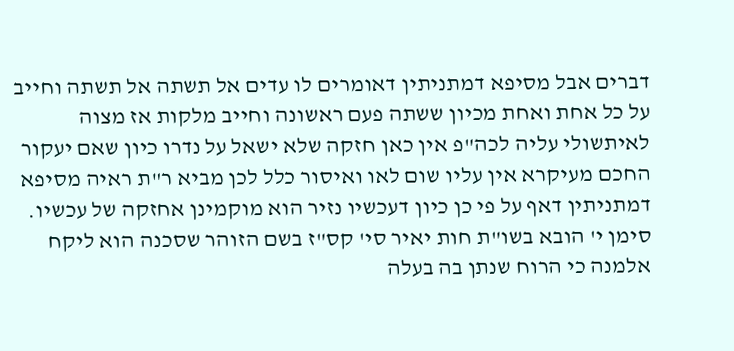דברים אבל מסיפא דמתניתין דאומרים לו עדים אל תשתה אל תשתה וחייב על כל אחת ואחת מכיון ששתה פעם ראשונה וחייב מלקות אז מצוה לאיתשולי עליה לכה"פ אין כאן חזקה שלא ישאל על נדרו כיון שאם יעקור החכם מעיקרא אין עליו שום לאו ואיסור כלל לכן מביא ר"ת ראיה מסיפא דמתניתין דאף על פי כן כיון דעכשיו נזיר הוא מוקמינן אחזקה של עכשיו. סימן י' הובא בשו"ת חות יאיר סי' קס"ז בשם הזוהר שסכנה הוא ליקח אלמנה כי הרוח שנתן בה בעלה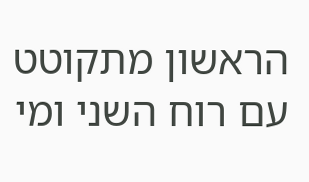הראשון מתקוטט עם רוח השני ומי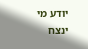יודע מי ינצח